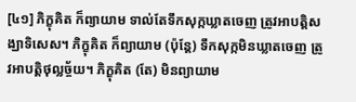[៤១] ភិក្ខុគិត ក៏ព្យាយាម ទាល់តែទឹកសុក្កឃ្លាតចេញ ត្រូវអាបត្តិសង្ឃាទិសេស។ ភិក្ខុគិត ក៏ព្យាយាម (ប៉ុន្តែ) ទឹកសុក្កមិនឃ្លាតចេញ ត្រូវអាបត្តិថុល្លច្ច័យ។ ភិក្ខុគិត (តែ) មិនព្យាយាម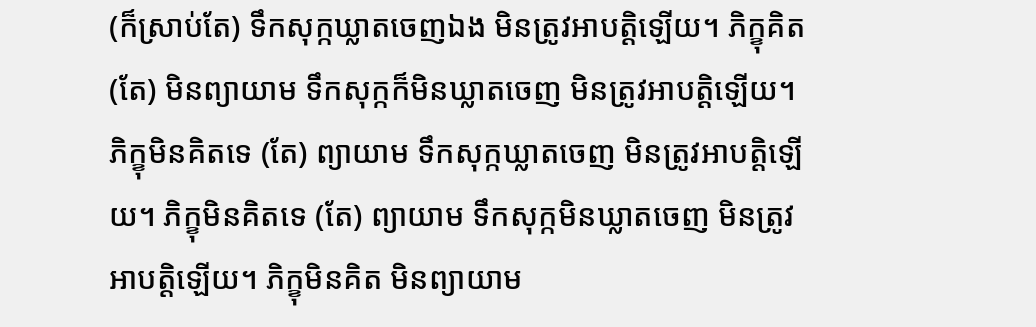(ក៏ស្រាប់តែ) ទឹកសុក្កឃ្លាតចេញឯង មិនត្រូវអាបត្តិឡើយ។ ភិក្ខុគិត (តែ) មិនព្យាយាម ទឹកសុក្កក៏មិនឃ្លាតចេញ មិនត្រូវអាបត្តិឡើយ។ ភិក្ខុមិនគិតទេ (តែ) ព្យាយាម ទឹកសុក្កឃ្លាតចេញ មិនត្រូវអាបត្តិឡើយ។ ភិក្ខុមិនគិតទេ (តែ) ព្យាយាម ទឹកសុក្កមិនឃ្លាតចេញ មិនត្រូវអាបត្តិឡើយ។ ភិក្ខុមិនគិត មិនព្យាយាម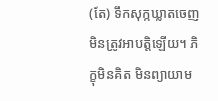(តែ) ទឹកសុក្កឃ្លាតចេញ មិនត្រូវអាបត្តិឡើយ។ ភិក្ខុមិនគិត មិនព្យាយាម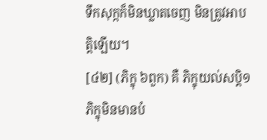ទឹកសុក្កក៏មិនឃ្លាតចេញ មិនត្រូវអាបត្តិឡើយ។
[៤២] (ភិក្ខុ ៦ពួក) គឺ ភិក្ខុយល់សប្តិ១ ភិក្ខុមិនមានបំ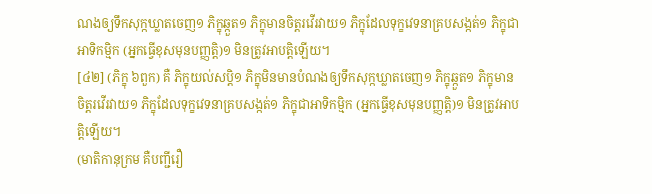ណងឲ្យទឹកសុក្កឃ្លាតចេញ១ ភិក្ខុឆ្កួត១ ភិក្ខុមានចិត្តរវើរវាយ១ ភិក្ខុដែលទុក្ខវេទនាគ្របសង្កត់១ ភិក្ខុជាអាទិកម្មិក (អ្នកធ្វើខុសមុនបញ្ញត្តិ)១ មិនត្រូវអាបត្តិឡើយ។
[៤២] (ភិក្ខុ ៦ពួក) គឺ ភិក្ខុយល់សប្តិ១ ភិក្ខុមិនមានបំណងឲ្យទឹកសុក្កឃ្លាតចេញ១ ភិក្ខុឆ្កួត១ ភិក្ខុមានចិត្តរវើរវាយ១ ភិក្ខុដែលទុក្ខវេទនាគ្របសង្កត់១ ភិក្ខុជាអាទិកម្មិក (អ្នកធ្វើខុសមុនបញ្ញត្តិ)១ មិនត្រូវអាបត្តិឡើយ។
(មាតិកានុក្រម គឺបញ្ជីរឿ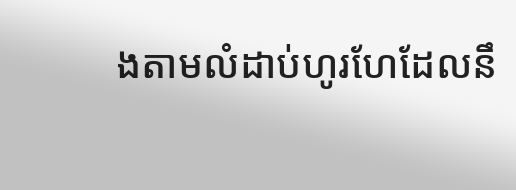ងតាមលំដាប់ហូរហែដែលនឹ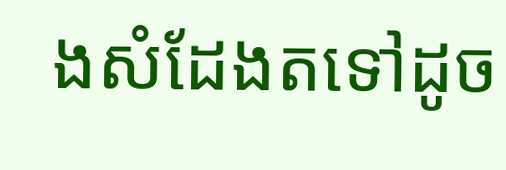ងសំដែងតទៅដូច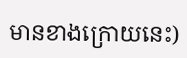មានខាងក្រោយនេះ)